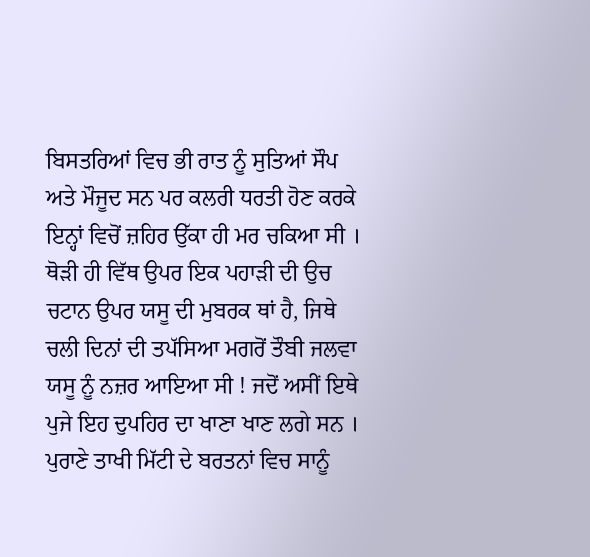ਬਿਸਤਰਿਆਂ ਵਿਚ ਭੀ ਰਾਤ ਨੂੰ ਸੁਤਿਆਂ ਸੌਪ ਅਤੇ ਮੌਜੂਦ ਸਨ ਪਰ ਕਲਰੀ ਧਰਤੀ ਹੋਣ ਕਰਕੇ ਇਨ੍ਹਾਂ ਵਿਚੋਂ ਜ਼ਹਿਰ ਉੱਕਾ ਹੀ ਮਰ ਚਕਿਆ ਸੀ । ਥੋੜੀ ਹੀ ਵਿੱਥ ਉਪਰ ਇਕ ਪਹਾੜੀ ਦੀ ਉਚ ਚਟਾਨ ਉਪਰ ਯਸੂ ਦੀ ਮੁਬਰਕ ਥਾਂ ਹੈ, ਜਿਥੇ ਚਲੀ ਦਿਨਾਂ ਦੀ ਤਪੱਸਿਆ ਮਗਰੋਂ ਤੌਬੀ ਜਲਵਾ ਯਸੂ ਨੂੰ ਨਜ਼ਰ ਆਇਆ ਸੀ ! ਜਦੋਂ ਅਸੀਂ ਇਥੇ ਪੁਜੇ ਇਹ ਦੁਪਹਿਰ ਦਾ ਖਾਣਾ ਖਾਣ ਲਗੇ ਸਨ । ਪੁਰਾਣੇ ਤਾਖੀ ਮਿੱਟੀ ਦੇ ਬਰਤਨਾਂ ਵਿਚ ਸਾਨੂੰ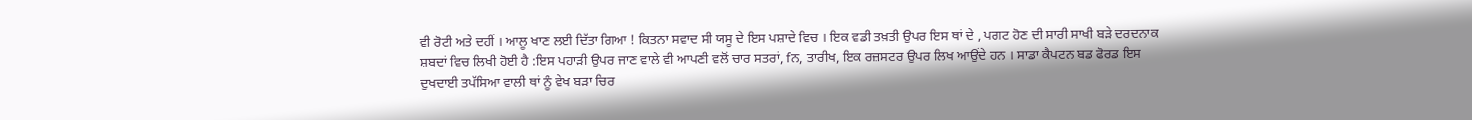ਵੀ ਰੋਟੀ ਅਤੇ ਦਹੀਂ । ਆਲੂ ਖਾਣ ਲਈ ਦਿੱਤਾ ਗਿਆ ! ਕਿਤਨਾ ਸਵਾਦ ਸੀ ਯਸੂ ਦੇ ਇਸ ਪਸ਼ਾਦੇ ਵਿਚ । ਇਕ ਵਡੀ ਤਖ਼ਤੀ ਉਪਰ ਇਸ ਥਾਂ ਦੇ , ਪਗਟ ਹੋਣ ਦੀ ਸਾਰੀ ਸਾਖੀ ਬੜੇ ਦਰਦਨਾਕ ਸ਼ਬਦਾਂ ਵਿਚ ਲਿਖੀ ਹੋਈ ਹੈ :ਇਸ ਪਹਾੜੀ ਉਪਰ ਜਾਣ ਵਾਲੇ ਵੀ ਆਪਣੀ ਵਲੋਂ ਚਾਰ ਸਤਰਾਂ, fਨ, ਤਾਰੀਖ, ਇਕ ਰਜ਼ਸਟਰ ਉਪਰ ਲਿਖ ਆਉਂਦੇ ਹਨ । ਸਾਡਾ ਕੈਪਟਨ ਬਡ ਫੋਰਡ ਇਸ ਦੁਖਦਾਈ ਤਪੱਸਿਆ ਵਾਲੀ ਥਾਂ ਨੂੰ ਵੇਖ ਬੜਾ ਚਿਰ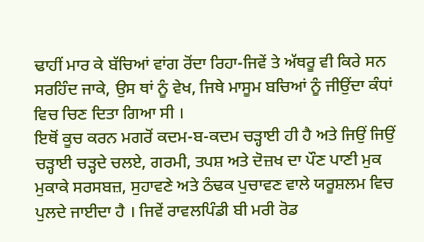ਢਾਹੀਂ ਮਾਰ ਕੇ ਬੱਚਿਆਂ ਵਾਂਗ ਰੋਂਦਾ ਰਿਹਾ-ਜਿਵੇਂ ਤੇ ਅੱਥਰੂ ਵੀ ਕਿਰੇ ਸਨ ਸਰਹਿੰਦ ਜਾਕੇ, ਉਸ ਥਾਂ ਨੂੰ ਵੇਖ, ਜਿਥੇ ਮਾਸੂਮ ਬਚਿਆਂ ਨੂੰ ਜੀਉਂਦਾ ਕੰਧਾਂ ਵਿਚ ਚਿਣ ਦਿਤਾ ਗਿਆ ਸੀ ।
ਇਥੋਂ ਕੂਚ ਕਰਨ ਮਗਰੋਂ ਕਦਮ-ਬ-ਕਦਮ ਚੜ੍ਹਾਈ ਹੀ ਹੈ ਅਤੇ ਜਿਉਂ ਜਿਉਂ ਚੜ੍ਹਾਈ ਚੜ੍ਹਦੇ ਚਲਏ, ਗਰਮੀ, ਤਪਸ਼ ਅਤੇ ਦੋਜ਼ਖ ਦਾ ਪੌਣ ਪਾਣੀ ਮੁਕ ਮੁਕਾਕੇ ਸਰਸਬਜ਼, ਸੁਹਾਵਣੇ ਅਤੇ ਠੰਢਕ ਪੁਚਾਵਣ ਵਾਲੇ ਯਰੂਸ਼ਲਮ ਵਿਚ ਪੁਲਦੇ ਜਾਈਦਾ ਹੈ । ਜਿਵੇਂ ਰਾਵਲਪਿੰਡੀ ਬੀ ਮਰੀ ਰੋਡ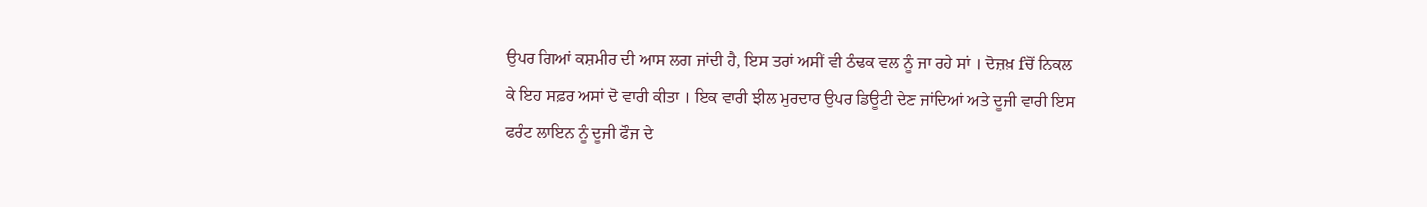ਉਪਰ ਗਿਆਂ ਕਸ਼ਮੀਰ ਦੀ ਆਸ ਲਗ ਜਾਂਦੀ ਹੈ, ਇਸ ਤਰਾਂ ਅਸੀਂ ਵੀ ਠੰਢਕ ਵਲ ਨੂੰ ਜਾ ਰਹੇ ਸਾਂ । ਦੋਜ਼ਖ਼ fਚੋਂ ਨਿਕਲ ਕੇ ਇਹ ਸਫ਼ਰ ਅਸਾਂ ਦੋ ਵਾਰੀ ਕੀਤਾ । ਇਕ ਵਾਰੀ ਝੀਲ ਮੁਰਦਾਰ ਉਪਰ ਡਿਊਟੀ ਦੇਣ ਜਾਂਦਿਆਂ ਅਤੇ ਦੂਜੀ ਵਾਰੀ ਇਸ ਫਰੰਟ ਲਾਇਨ ਨੂੰ ਦੂਜੀ ਫੌਜ ਦੇ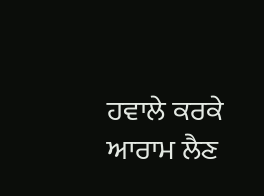ਹਵਾਲੇ ਕਰਕੇ ਆਰਾਮ ਲੈਣ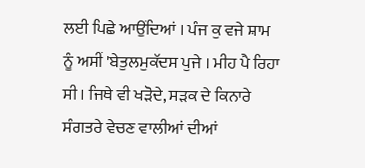ਲਈ ਪਿਛੇ ਆਉਂਦਿਆਂ । ਪੰਜ ਕੁ ਵਜੇ ਸ਼ਾਮ ਨੂੰ ਅਸੀਂ 'ਬੇਤੁਲਮੁਕੱਦਸ ਪੁਜੇ । ਮੀਹ ਪੈ ਰਿਹਾ ਸੀ । ਜਿਥੇ ਵੀ ਖੜੋਦੇ, ਸੜਕ ਦੇ ਕਿਨਾਰੇ ਸੰਗਤਰੇ ਵੇਚਣ ਵਾਲੀਆਂ ਦੀਆਂ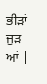ਭੀੜਾਂ ਜੁੜ ਆਂ |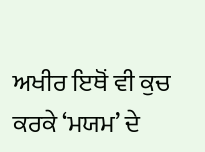ਅਖੀਰ ਇਥੋਂ ਵੀ ਕੁਚ ਕਰਕੇ ‘ਮਯਮ’ ਦੇ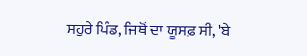ਸਹੁਰੇ ਪਿੰਡ, ਜਿਥੋਂ ਦਾ ਯੂਸਫ਼ ਸੀ, 'ਬੇ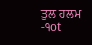ਤੁਲ ਹਲਮ
-੧ot